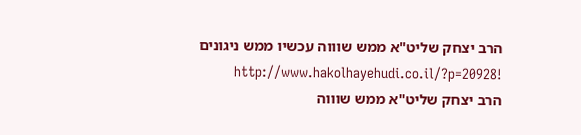הרב יצחק שליט"א ממש שוווה עכשיו ממש ניגונים !http://www.hakolhayehudi.co.il/?p=20928
הרב יצחק שליט"א ממש שוווה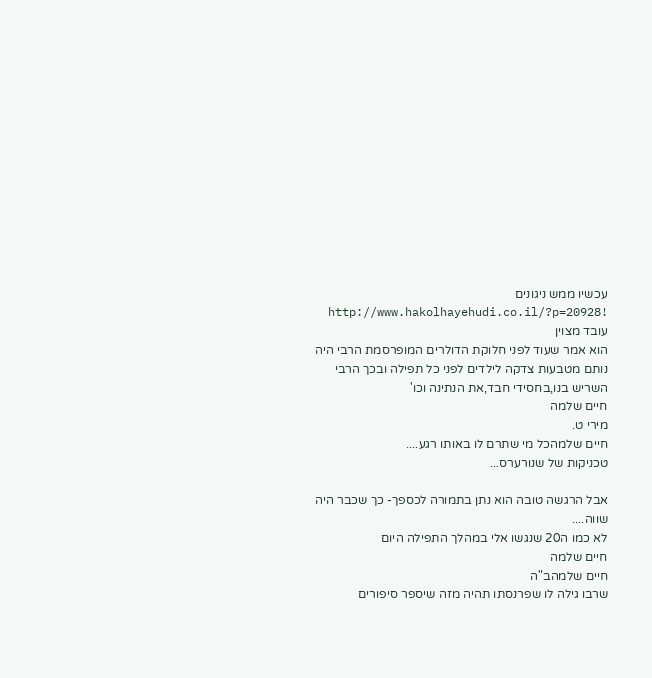עכשיו ממש ניגונים !http://www.hakolhayehudi.co.il/?p=20928
עובד מצוין
הוא אמר שעוד לפני חלוקת הדולרים המופרסמת הרבי היה נותם מטבעות צדקה לילדים לפני כל תפילה ובכך הרבי השריש בנו,בחסידי חבד,את הנתינה וכו'
חיים שלמה
מירי ט.
חיים שלמהכל מי שתרם לו באותו רגע....
טכניקות של שנורערס...

אבל הרגשה טובה הוא נתן בתמורה לכספך- כך שכבר היה שווה....
לא כמו ה20 שנגשו אלי במהלך התפילה היום
חיים שלמה
חיים שלמהב"ה
שרבו גילה לו שפרנסתו תהיה מזה שיספר סיפורים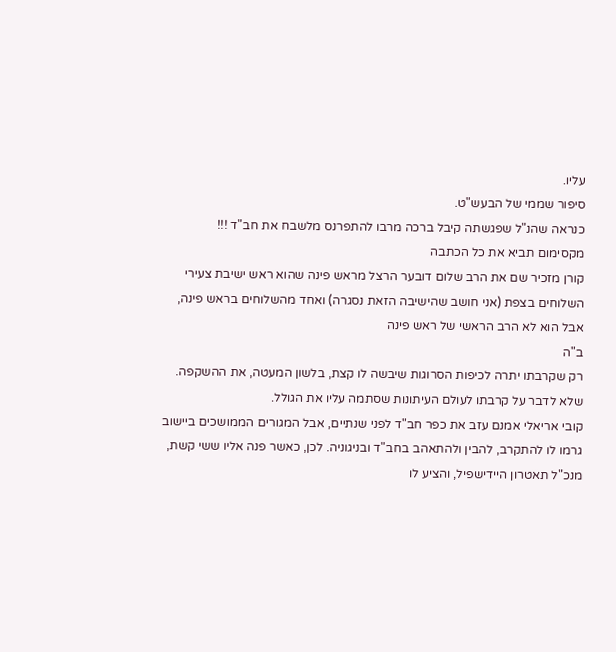עליו.
סיפור שממי של הבעש"ט.
כנראה שהנ"ל שפגשתה קיבל ברכה מרבו להתפרנס מלשבח את חב"ד !!!
מקסימום תביא את כל הכתבה
קורן מזכיר שם את הרב שלום דובער הרצל מראש פינה שהוא ראש ישיבת צעירי השלוחים בצפת (אני חושב שהישיבה הזאת נסגרה) ואחד מהשלוחים בראש פינה, אבל הוא לא הרב הראשי של ראש פינה
ב"ה
רק שקרבתו יתרה לכיפות הסרוגות שיבשה לו קצת, בלשון המעטה, את ההשקפה.
שלא לדבר על קרבתו לעולם העיתונות שסתמה עליו את הגולל.
קובי אריאלי אמנם עזב את כפר חב"ד לפני שנתיים, אבל המגורים הממושכים ביישוב גרמו לו להתקרב, להבין ולהתאהב בחב"ד ובניגוניה. לכן, כאשר פנה אליו ששי קשת, מנכ"ל תאטרון היידישפיל, והציע לו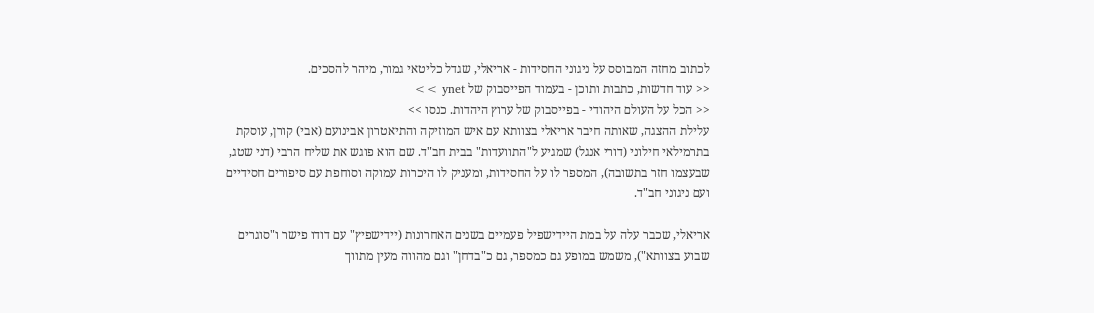לכתוב מחזה המבוסס על ניגוני החסידות - אריאלי, שגדל כליטאי גמור, מיהר להסכים.
<< עוד חדשות, כתבות ותוכן - בעמוד הפייסבוק של ynet >>
<< הכל על העולם היהודי - בפייסבוק של ערוץ היהדות. כנסו >>
עלילת ההצגה, שאותה חיבר אריאלי בצוותא עם איש המוזיקה והתיאטרון אבינועם (אבי) קורן, עוסקת בתרמילאי חילוני (דורי אנגל) שמגיע ל"התוועדות" בבית חב"ד. שם הוא פוגש את שליח הרבי (דני שטג, שבעצמו חזר בתשובה), המספר לו על החסידות, ומעניק לו היכרות עמוקה וסוחפת עם סיפורים חסידיים ועם ניגוני חב"ד.

אריאלי, שכבר עלה על במת היידישפיל פעמיים בשנים האחרונות (יידישפיץ" עם דודו פישר ו"סוגרים שבוע בצוותא"), משמש במופע גם כמספר, גם כ"בדחן" וגם מהווה מעין מתווך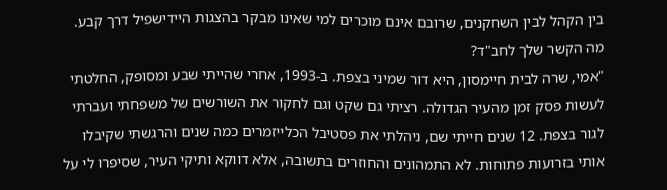בין הקהל לבין השחקנים, שרובם אינם מוכרים למי שאינו מבקר בהצגות היידישפיל דרך קבע.
מה הקשר שלך לחב"ד?
"אמי, שרה לבית חיימסון, היא דור שמיני בצפת. ב-1993, אחרי שהייתי שבע ומסופק, החלטתי לעשות פסק זמן מהעיר הגדולה. רציתי גם שקט וגם לחקור את השורשים של משפחתי ועברתי לגור בצפת. 12 שנים חייתי שם, ניהלתי את פסטיבל הכלייזמרים כמה שנים והרגשתי שקיבלו אותי בזרועות פתוחות. לא התמהונים והחוזרים בתשובה, אלא דווקא ותיקי העיר, שסיפרו לי על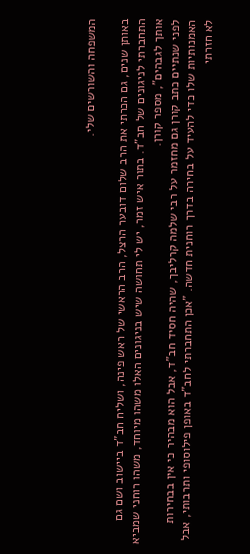המשפחה והשורשים שלי.

באותן שנים, גם הכרתי את הרב שלום דובער הרצל, הרב הראשי של ראש פינה, ושליח חב"ד ביישוב ושם גם התחברתי לניגונים של חב"ד. בתור איש זמר, יש לי תחושה שיש בניגונים האלו משהו מיוחד, משהו רוחני שמביא אותך לגבהים", מספר קורן.
לפני שנתיים כתב קורן גם מחזמר על רבי שלמה קרליבך, שהיה חסיד חב"ד, אבל הוא מבהיר כי אין בבחירות האמנותיות שלו כדי להעיד על בחירה בדרך רוחנית חדשה. "אכן התחברתי לחב"ד באופן פילוסופי ותרבותי, אבל לא חזרתי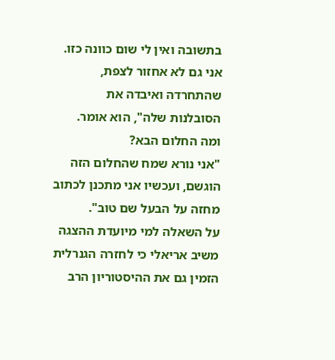בתשובה ואין לי שום כוונה כזו. אני גם לא אחזור לצפת, שהתחרדה ואיבדה את הסובלנות שלה", הוא אומר.
ומה החלום הבא?
"אני נורא שמח שהחלום הזה הוגשם, ועכשיו אני מתכנן לכתוב מחזה על הבעל שם טוב".
על השאלה למי מיועדת ההצגה משיב אריאלי כי לחזרה הגנרלית הזמין גם את ההיסטוריון הרב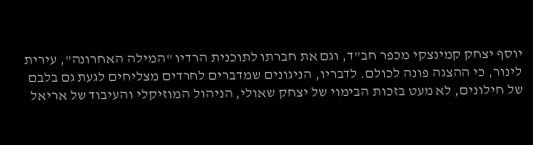יוסף יצחק קמינצקי מכפר חב"ד, וגם את חברתו לתוכנית הרדיו "המילה האחרונה", עירית לינור, כי ההצגה פונה לכולם. לדבריו, הניגונים שמדברים לחרדים מצליחים לגעת גם בלבם של חילונים, לא מעט בזכות הבימוי של יצחק שאולי, הניהול המוזיקלי והעיבוד של אריאל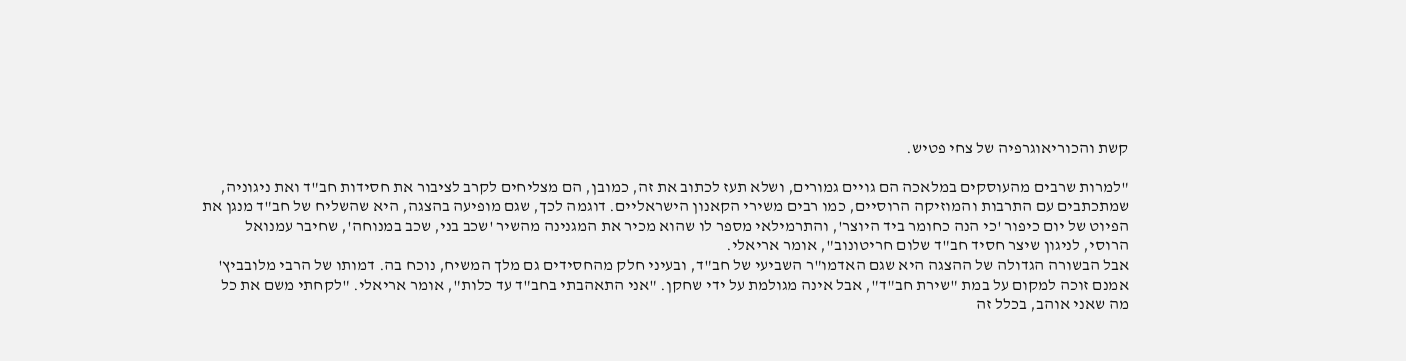קשת והכוריאוגרפיה של צחי פטיש.

"למרות שרבים מהעוסקים במלאכה הם גויים גמורים, ושלא תעז לכתוב את זה, כמובן, הם מצליחים לקרב לציבור את חסידות חב"ד ואת ניגוניה,
שמתכתבים עם התרבות והמוזיקה הרוסיים, כמו רבים משירי הקאנון הישראליים. דוגמה לכך, שגם מופיעה בהצגה, היא שהשליח של חב"ד מנגן את הפיוט של יום כיפור 'כי הנה כחומר ביד היוצר', והתרמילאי מספר לו שהוא מכיר את המגנינה מהשיר 'שכב בני, שכב במנוחה', שחיבר עמנואל הרוסי, לניגון שיצר חסיד חב"ד שלום חריטונוב", אומר אריאלי.
אבל הבשורה הגדולה של ההצגה היא שגם האדמו"ר השביעי של חב"ד, ובעיני חלק מהחסידים גם מלך המשיח, נוכח בה. דמותו של הרבי מלובביץ' אמנם זוכה למקום על במת "שירת חב"ד", אבל אינה מגולמת על ידי שחקן. "אני התאהבתי בחב"ד עד כלות", אומר אריאלי. "לקחתי משם את כל מה שאני אוהב, בכלל זה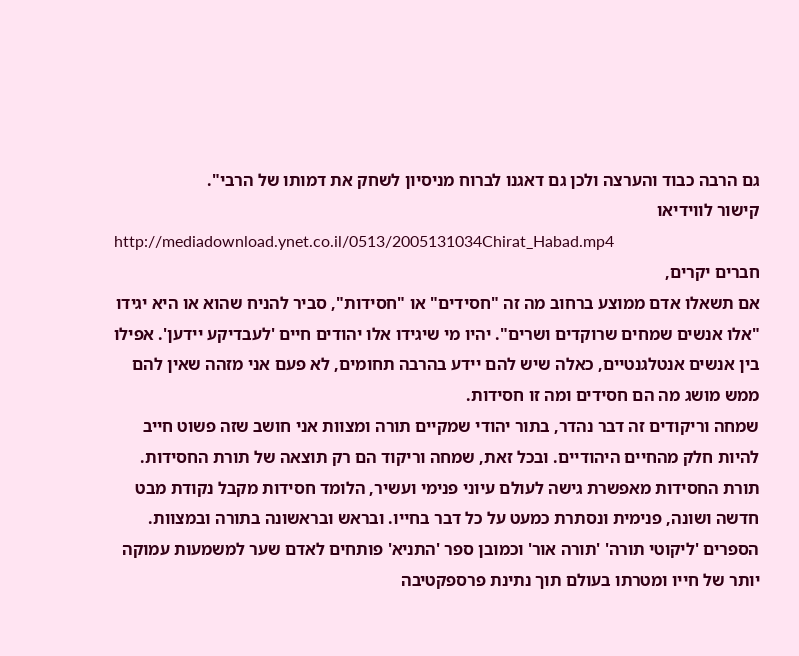גם הרבה כבוד והערצה ולכן גם דאגנו לברוח מניסיון לשחק את דמותו של הרבי".
קישור לווידיאו
http://mediadownload.ynet.co.il/0513/2005131034Chirat_Habad.mp4
חברים יקרים,
אם תשאלו אדם ממוצע ברחוב מה זה "חסידים" או "חסידות", סביר להניח שהוא או היא יגידו "אלו אנשים שמחים שרוקדים ושרים". יהיו מי שיגידו אלו יהודים חיים 'לעבדיקע יידען'. אפילו בין אנשים אנטלגנטיים, כאלה שיש להם יידע בהרבה תחומים, לא פעם אני מזהה שאין להם ממש מושג מה הם חסידים ומה זו חסידות.
שמחה וריקודים זה דבר נהדר, בתור יהודי שמקיים תורה ומצוות אני חושב שזה פשוט חייב להיות חלק מהחיים היהודיים. ובכל זאת, שמחה וריקוד הם רק תוצאה של תורת החסידות. תורת החסידות מאפשרת גישה לעולם עיוני פנימי ועשיר, הלומד חסידות מקבל נקודת מבט חדשה ושונה, פנימית ונסתרת כמעט על כל דבר בחייו. ובראש ובראשונה בתורה ובמצוות.
הספרים 'ליקוטי תורה' 'תורה אור' וכמובן ספר 'התניא' פותחים לאדם שער למשמעות עמוקה יותר של חייו ומטרתו בעולם תוך נתינת פרספקטיבה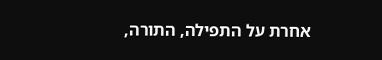אחרת על התפילה, התורה,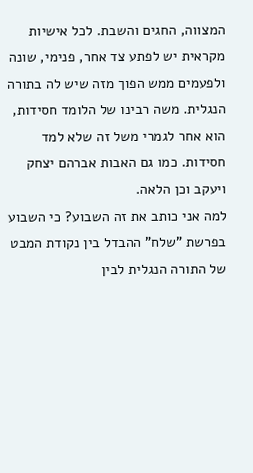המצווה, החגים והשבת. לכל אישיות מקראית יש לפתע צד אחר, פנימי, שונה ולפעמים ממש הפוך מזה שיש לה בתורה הנגלית. משה רבינו של הלומד חסידות, הוא אחר לגמרי משל זה שלא למד חסידות. כמו גם האבות אברהם יצחק ויעקב וכן הלאה.
למה אני כותב את זה השבוע? כי השבוע בפרשת "שלח" ההבדל בין נקודת המבט של התורה הנגלית לבין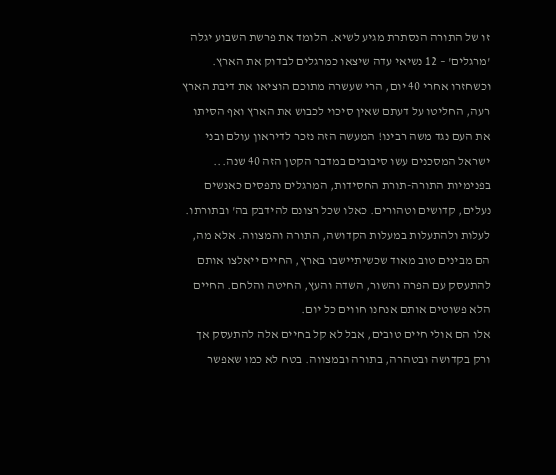זו של התורה הנסתרת מגיע לשיא. הלומד את פרשת השבוע יגלה 'מרגלים' – 12 נשיאי עדה שיצאו כמרגלים לבדוק את הארץ. וכשחזרו אחרי 40 יום, הרי שעשרה מתוכם הוציאו את דיבת הארץ רעה, החליטו על דעתם שאין סיכוי לכבוש את הארץ ואף הסיתו את העם נגד משה רבינו! המעשה הזה נזכר לדיראון עולם ובני ישראל המסכנים עשו סיבובים במדבר הקטן הזה 40 שנה...
בפנימיות התורה-תורת החסידות, המרגלים נתפסים כאנשים נעלים, קדושים וטהורים. כאלו שכל רצונם להידבק בה' ובתורתו. לעלות ולהתעלות במעלות הקדושה, התורה והמצווה. אלא מה, הם מבינים טוב מאוד שכשיתיישבו בארץ, החיים ייאלצו אותם להתעסק עם הפרה והשור, השדה והעץ, החיטה והלחם. החיים הלא פשוטים אותם אנחנו חווים כל יום.
אלו הם אולי חיים טובים, אבל לא קל בחיים אלה להתעסק אך ורק בקדושה ובטהרה, בתורה ובמצווה. בטח לא כמו שאפשר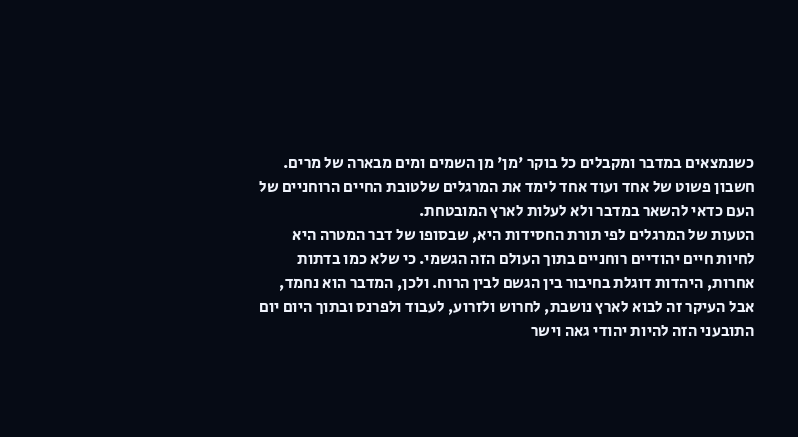כשנמצאים במדבר ומקבלים כל בוקר 'מן' מן השמים ומים מבארה של מרים. חשבון פשוט של אחד ועוד אחד לימד את המרגלים שלטובת החיים הרוחניים של העם כדאי להשאר במדבר ולא לעלות לארץ המובטחת.
הטעות של המרגלים לפי תורת החסידות היא, שבסופו של דבר המטרה היא לחיות חיים יהודיים רוחניים בתוך העולם הזה הגשמי. כי שלא כמו בדתות אחרות, היהדות דוגלת בחיבור בין הגשם לבין הרוח. ולכן, המדבר הוא נחמד, אבל העיקר זה לבוא לארץ נושבת, לחרוש ולזרוע, לעבוד ולפרנס ובתוך היום יום התובעני הזה להיות יהודי גאה וישר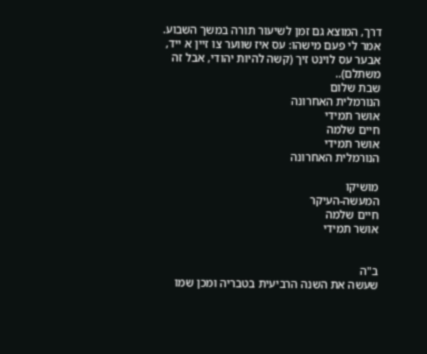דרך, המוצא גם זמן לשיעור תורה במשך השבוע.
אמר לי פעם מישהו: עס איז שווער צו זיין א ייד, אבער עס לוינט זיך (קשה להיות יהודי, אבל זה משתלם)..
שבת שלום
הנורמלית האחרונה
אושר תמידי
חיים שלמה
אושר תמידי
הנורמלית האחרונה

מושיקו
המעשה-העיקר
חיים שלמה
אושר תמידי


ב"ה
שעשה את השנה הרביעית בטבריה ומכן שמו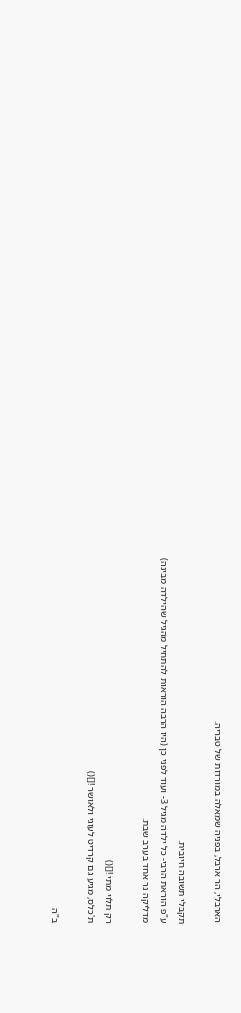הארבלי, הר ארבל, בפניה שמאלה במורדות של טבריה.

תקבלי תשובה חיובית.
ע"פ הוראת הרבי- כל ילדה מגיל 3- ועוד לפני כן (היו הרבה הוראות להתחיל מהגיל שהילדה מבינה)
מדליקה נר אחד בערב שבת.

רק תלוי מתי ![]()
ת'כלס, מגיע גם קרדיט לעוגי ולאושר ![]()

ב"ה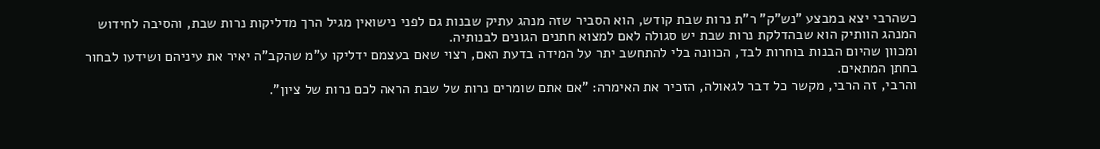כשהרבי יצא במבצע "נש"ק" ר"ת נרות שבת קודש, הוא הסביר שזה מנהג עתיק שבנות גם לפני נישואין מגיל הרך מדליקות נרות שבת, והסיבה לחידוש המנהג הוותיק הוא שבהדלקת נרות שבת יש סגולה לאם למצוא חתנים הגונים לבנותיה.
ומכוון שהיום הבנות בוחרות לבד, הכוונה בלי להתחשב יתר על המידה בדעת האם, רצוי שאם בעצמם ידליקו ע"מ שהקב"ה יאיר את עיניהם ושידעו לבחור בחתן המתאים.
והרבי, זה הרבי, מקשר כל דבר לגאולה, הזכיר את האימרה: "אם אתם שומרים נרות של שבת הראה לכם נרות של ציון".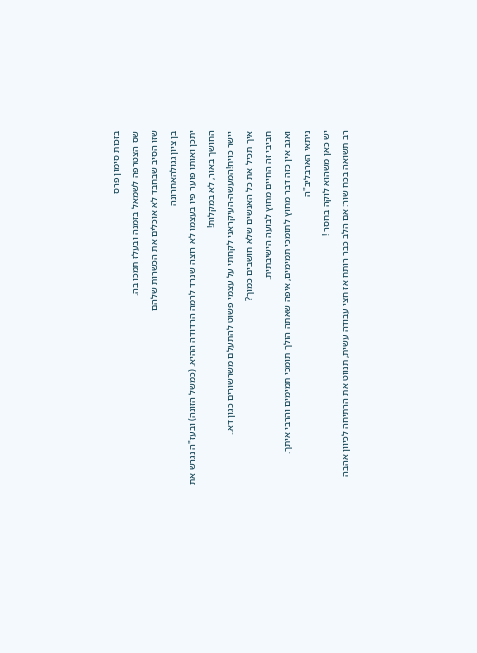בזכות סימון פרס
שס הצטרפה לשמאל בזמנה ובעלז תמכו בה.
שזו הסיב שבחבד לא אוכלים את הכשרות שלהם
בן ציון גגולהאחרונה
יתכן ואותו פוער פיו בעצמו לא רוצה שנרד לרמה הרדודה ההיא. (כמשל הזונה) ובעז"ה נגרש את החושך באור, לא במקלות!
יישר כויח!המעשה-העיקראני לקחתי על עצמי פשוט להתעלם משרשורים כגון דא..
איך תכיל את כל האנשים שלא חושבים כמוך?
חביבי זה החיים מחוץ לבועה הישיבתית.
ואגב אין כזה דבר מחוץ לתומכי תמימים, איפה שאתה הולך תומכי תמימים והרבי איתך.
ניתאי הארבליב"ה
יש כאן משהוא לוקה בחסר !
רב תשואה בכח שור: אם הלב כבר רותח אז חצי עבודה עשית, תנווט את הרתיחה לכיוון אהבה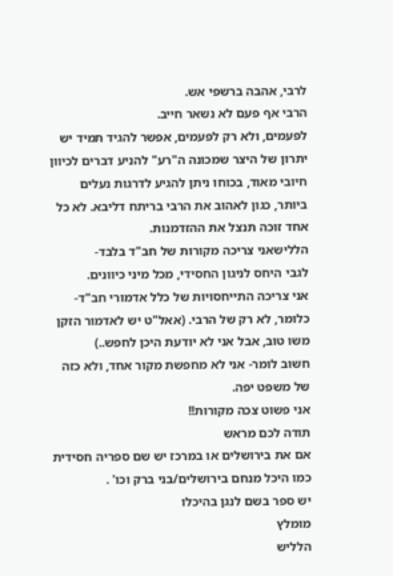לרבי, אהבה ברשפי אש.
הרבי אף פעם לא נשאר חייב.
לפעמים, ולא רק לפעמים, אפשר להגיד תמיד יש יתרון של היצר שמכונה ה"רע" להניע דברים לכיוון חיובי מאוד, בכוחו ניתן להגיע לדרגות נעלים ביותר, כגון לאהוב את הרבי בריתח דליבא. לא כל אחד זוכה תנצל את ההזדמנות.
הללישאני צריכה מקורות של חב"ד בלבד-
לגבי היחס לניגון החסידי, מכל מיני כיוונים.
אני צריכה התייחסויות של כלל אדמורי חב"ד- כלומר, לא רק של הרבי. (אאל"ט יש לאדמור הזקן משו טוב, אבל אני לא יודעת היכן לחפש..)
חשוב לומר- אני לא מחפשת מקור אחד, ולא כזה של משפט יפה.
אני פשוט צכה מקורות!!
תודה לכם מראש
אם את בירושלים או במרכז יש שם ספריה חסידית כמו היכל מנחם בירושלים/בני ברק וכו' .
יש ספר בשם לנגן בהיכלו
מומלץ
הלליש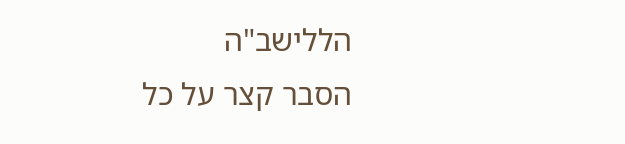הללישב"ה
הסבר קצר על כל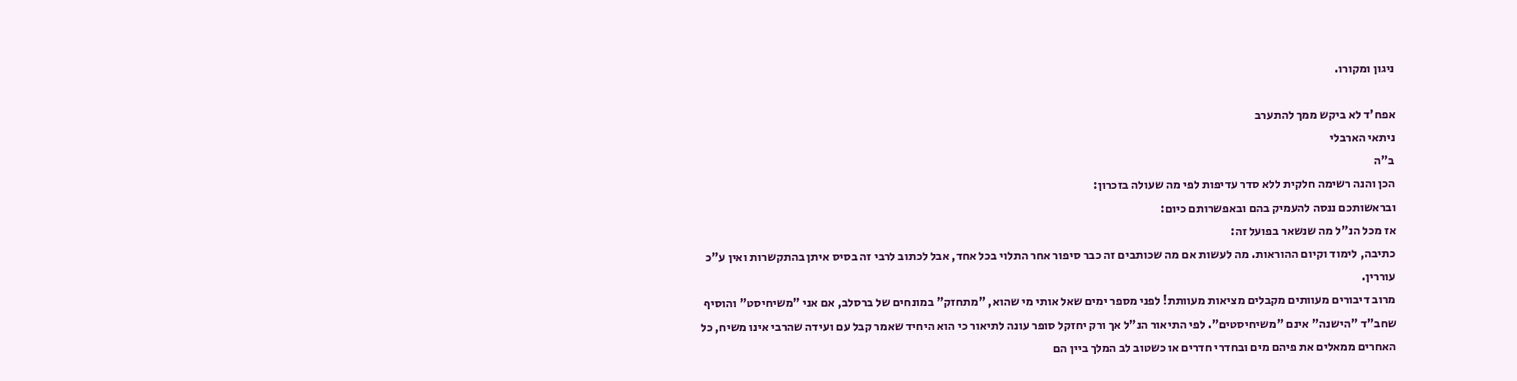ניגון ומקורו.

אפח'ד לא ביקש ממך להתערב
ניתאי הארבלי
ב"ה
הכן והנה רשימה חלקית ללא סדר עדיפות לפי מה שעולה בזכרון:
ובראשותכם ננסה להעמיק בהם ובאפשרותם כיום:
אז מכל הנ"ל מה שנשאר בפועל זה:
כתיבה, לימוד וקיום ההוראות. מה לעשות אם מה שכותבים זה כבר סיפור אחר התלוי בכל אחד, אבל לכתוב לרבי זה בסיס איתן בהתקשרות ואין ע"כ עוררין.
מרוב דיבורים מעוותים מקבלים מציאות מעוותת! לפני מספר ימים שאל אותי מי שהוא, "מתחזק" במונחים של ברסלב, אם אני "משיחיסט" והוסיף שחב"ד "הישנה" אינם "משיחיסטים". לפי התיאור הנ"ל אך ורק יחזקל סופר עונה לתיאור כי הוא היחיד שאמר קבל עם ועידה שהרבי אינו משיח, כל האחרים ממאלים את פיהם מים ובחדרי חדרים או כשטוב לב המלך ביין הם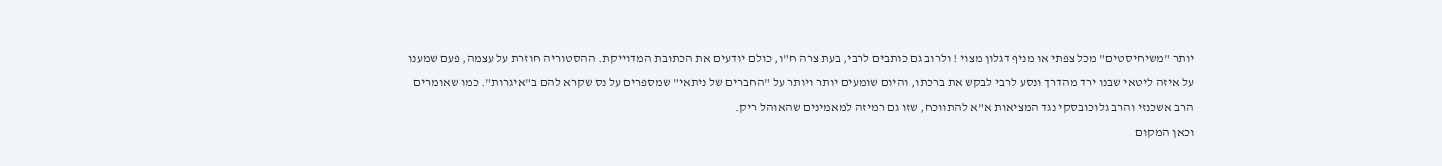יותר "משיחיסטים" מכל צפתי או מניף דגלון מצוי ! ולרוב גם כותבים לרבי, בעת צרה ח"ו, כולם יודעים את הכתובת המדוייקת. ההסטוריה חוזרת על עצמה, פעם שמענו על איזה ליטאי שבנו ירד מהדרך ונסע לרבי לבקש את ברכתו, והיום שומעים יותר ויותר על "החברים של ניתאי" שמספרים על נס שקרא להם ב"איגרות". כמו שאומרים הרב אשכנזי והרב גלוכובסקי נגד המציאות א"א להתווכח, שזו גם רמיזה למאמינים שהאוהל ריק.
וכאן המקום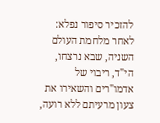להזכיר סיפור נפלא:
לאחר מלחמת העולם השניה, שבא נרצחו, הי"ד, ריבוי של אדמו"רים והשאירו את צעון מרעיתם ללא רועה,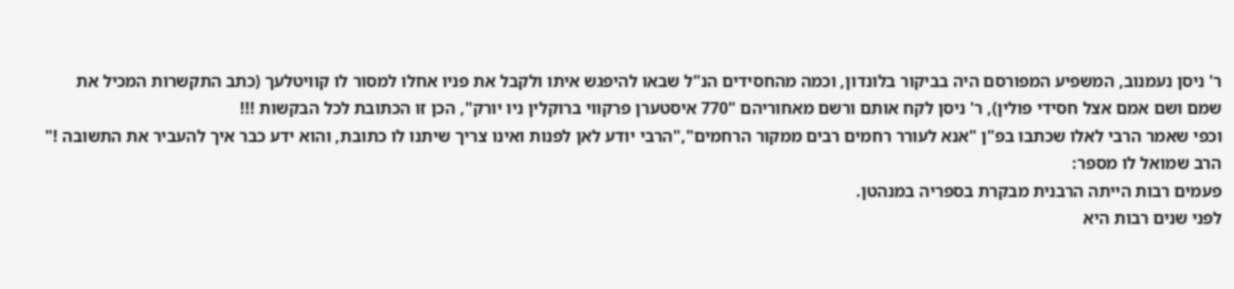ר' ניסן נעמנוב, המשפיע המפורסם היה בביקור בלונדון, וכמה מהחסידים הנ"ל שבאו להיפגש איתו ולקבל את פניו אחלו למסור לו קוויטלעך (כתב התקשרות המכיל את שמם ושם אמם אצל חסידי פולין), ר' ניסן לקח אותם ורשם מאחוריהם "770 איסטערן פרקווי ברוקלין ניו יורק", הכן זו הכתובת לכל הבקשות !!!
וכפי שאמר הרבי לאלו שכתבו בפ"ן "אנא לעורר רחמים רבים ממקור הרחמים","הרבי יודע לאן לפנות ואינו צריך שיתנו לו כתובת, והוא ידע כבר איך להעביר את התשובה !"
הרב שמואל לו מספר:
פעמים רבות הייתה הרבנית מבקרת בספריה במנהטן.
לפני שנים רבות היא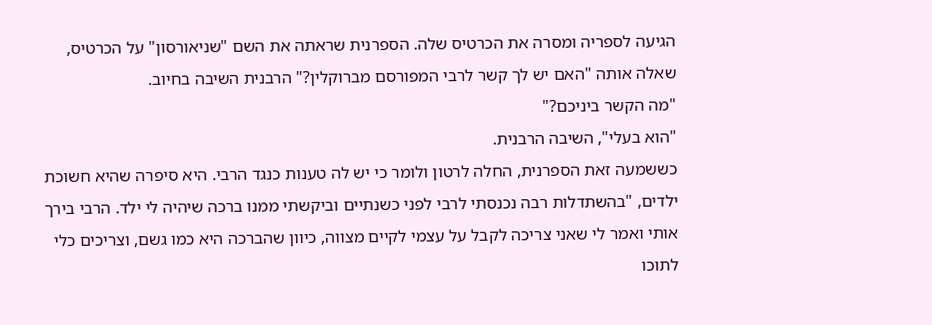הגיעה לספריה ומסרה את הכרטיס שלה. הספרנית שראתה את השם "שניאורסון" על הכרטיס, שאלה אותה "האם יש לך קשר לרבי המפורסם מברוקלין?" הרבנית השיבה בחיוב.
"מה הקשר ביניכם?"
"הוא בעלי", השיבה הרבנית.
כששמעה זאת הספרנית, החלה לרטון ולומר כי יש לה טענות כנגד הרבי. היא סיפרה שהיא חשוכת ילדים, "בהשתדלות רבה נכנסתי לרבי לפני כשנתיים וביקשתי ממנו ברכה שיהיה לי ילד. הרבי בירך אותי ואמר לי שאני צריכה לקבל על עצמי לקיים מצווה, כיוון שהברכה היא כמו גשם, וצריכים כלי לתוכו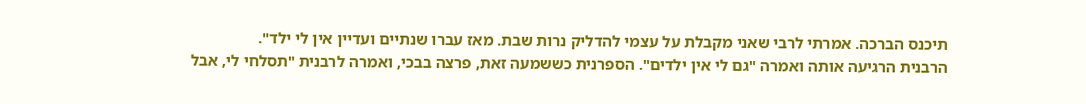תיכנס הברכה. אמרתי לרבי שאני מקבלת על עצמי להדליק נרות שבת. מאז עברו שנתיים ועדיין אין לי ילד".
הרבנית הרגיעה אותה ואמרה "גם לי אין ילדים". הספרנית כששמעה זאת, פרצה בבכי, ואמרה לרבנית "תסלחי לי, אבל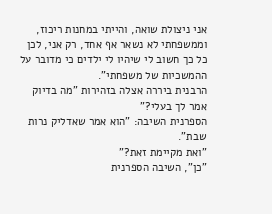אני ניצולת שואה, והייתי במחנות ריכוז, וממשפחתי לא נשאר אף אחד, רק אני, לכן כל כך חשוב לי שיהיו לי ילדים כי מדובר על ההמשכיות של משפחתי".
הרבנית ביררה אצלה בזהירות "מה בדיוק אמר לך בעלי?"
הספרנית השיבה: "הוא אמר שאדליק נרות שבת".
"ואת מקיימת זאת?"
"כן", השיבה הספרנית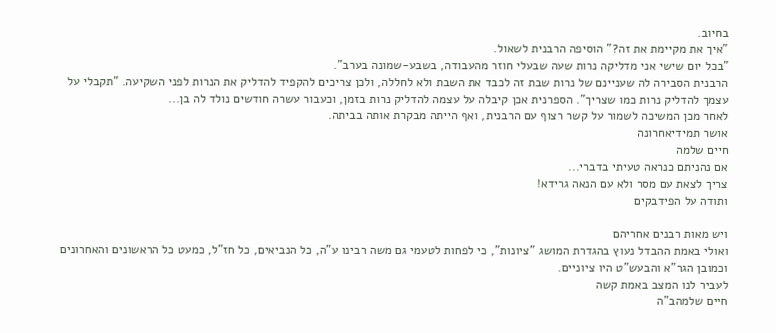בחיוב.
"איך את מקיימת את זה?" הוסיפה הרבנית לשאול.
"בכל יום שישי אני מדליקה נרות שעה שבעלי חוזר מהעבודה, בשבע-שמונה בערב".
הרבנית הסבירה לה שעניינם של נרות שבת זה לכבד את השבת ולא לחללה, ולכן צריכים להקפיד להדליק את הנרות לפני השקיעה. "תקבלי על עצמך להדליק נרות כמו שצריך". הספרנית אכן קיבלה על עצמה להדליק נרות בזמן, וכעבור עשרה חודשים נולד לה בן...
לאחר מכן המשיכה לשמור על קשר רצוף עם הרבנית, ואף הייתה מבקרת אותה בביתה.
אושר תמידיאחרונה
חיים שלמה
אם נהניתם כנראה טעיתי בדברי...
צריך לצאת עם מסר ולא עם הנאה גרידא!
ותודה על הפידבקים

ויש מאות רבנים אחריהם
ואולי באמת ההבדל נעוץ בהגדרת המושג "ציונות", כי לפחות לטעמי גם משה רבינו ע"ה, כל הנביאים, כל חז"ל, כמעט כל הראשונים והאחרונים וכמובן הגר"א והבעש"ט היו ציוניים.
לעביר לנו המצב באמת קשה
חיים שלמהב"ה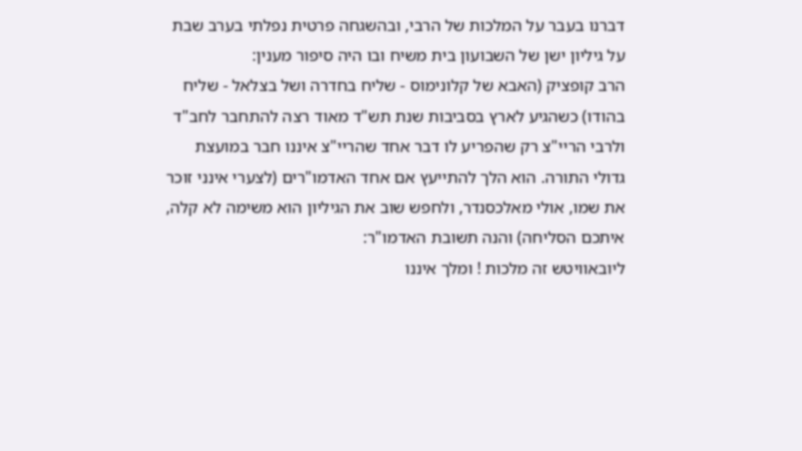דברנו בעבר על המלכות של הרבי, ובהשגחה פרטית נפלתי בערב שבת על גיליון ישן של השבועון בית משיח ובו היה סיפור מענין:
הרב קופציק (האבא של קלונימוס - שליח בחדרה ושל בצלאל - שליח בהודו) כשהגיע לארץ בסביבות שנת תש"ד מאוד רצה להתחבר לחב"ד ולרבי הריי"צ רק שהפריע לו דבר אחד שהריי"צ איננו חבר במועצת גדולי התורה. הוא הלך להתייעץ אם אחד האדמו"רים (לצערי אינני זוכר את שמו, אולי מאלכסנדר, ולחפש שוב את הגיליון הוא משימה לא קלה, איתכם הסליחה) והנה תשובת האדמו"ר:
ליובאוויטש זה מלכות ! ומלך איננו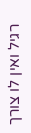רגיל ואין לו צורך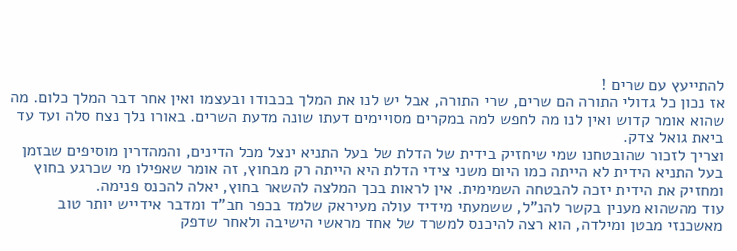להתייעץ עם שרים !
אז נכון כל גדולי התורה הם שרים, שרי התורה, אבל יש לנו את המלך בכבודו ובעצמו ואין אחר דבר המלך כלום. מה שהוא אומר קדוש ואין לנו מה לחפש למה במקרים מסויימים דעתו שונה מדעת השרים. באורו נלך נצח סלה ועד עד ביאת גואל צדק.
וצריך לזכור שהובטחנו שמי שיחזיק בידית של הדלת של בעל התניא ינצל מכל הדינים, והמהדרין מוסיפים שבזמן בעל התניא הידית לא הייתה כמו היום משני צידי הדלת היא הייתה רק מבחוץ, זה אומר שאפילו מי שכרגע בחוץ ומחזיק את הידית יזכה להבטחה השמימית. אין לראות בכך המלצה להשאר בחוץ, יאלה להכנס פנימה.
עוד מהשהוא מענין בקשר להנ"ל, ששמעתי מידיד עולה מעיראק שלמד בכפר חב"ד ומדבר אידייש יותר טוב מאשכנזי מבטן ומילדה, הוא רצה להיכנס למשרד של אחד מראשי הישיבה ולאחר שדפק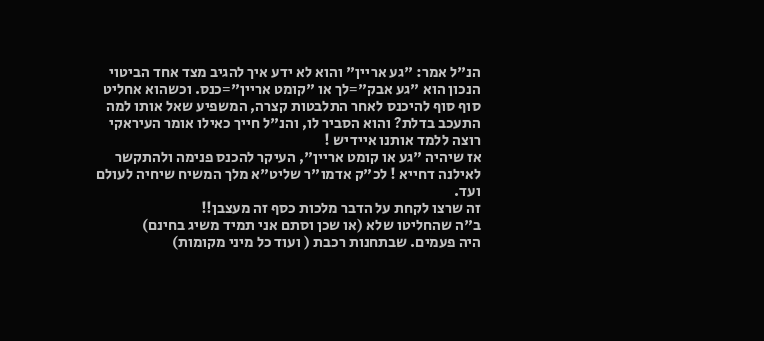הנ"ל אמר: "גע אריין" והוא לא ידע איך להגיב מצד אחד הביטוי הנכון הוא "גע אבק"=לך או "קומט אריין"=כנס. וכשהוא אחליט סוף סוף להיכנס לאחר התלבטות קצרה, המשפיע שאל אותו למה התעכב בדלת? והוא הסביר לו, והנ"ל חייך כאילו אומר העיראקי רוצה ללמד אותנו איידיש !
אז שיהיה "גע או קומט אריין", העיקר להכנס פנימה ולהתקשר לאילנה דחייא ! לכ"ק אדמו"ר שליט"א מלך המשיח שיחיה לעולם ועד.
זה שרצו לקחת על הדבר מלכות כסף זה מעצבן!!
ב"ה שהחליטו שלא (או שכן וסתם אני תמיד משיג בחינם)
היה פעמים. שבתחנות רכבת ( ועוד כל מיני מקומות)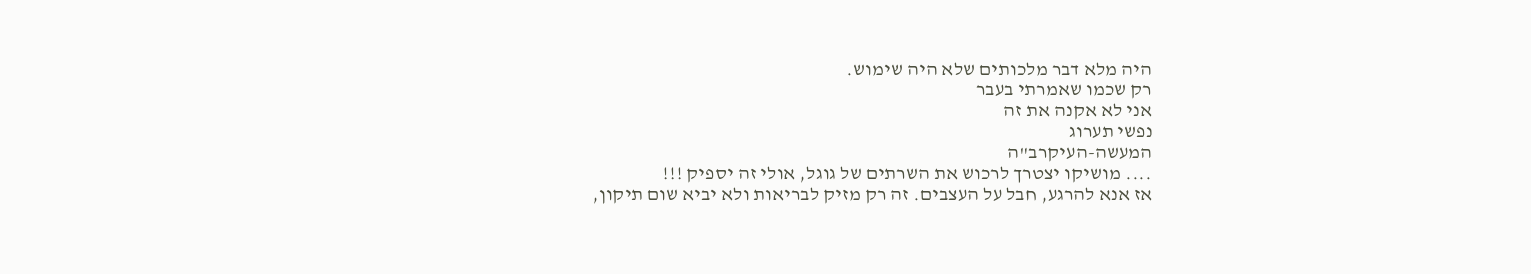היה מלא דבר מלכותים שלא היה שימוש.
רק שכמו שאמרתי בעבר
אני לא אקנה את זה
נפשי תערוג
המעשה-העיקרב"ה
.... מושיקו יצטרך לרכוש את השרתים של גוגל, אולי זה יספיק !!!
אז אנא להרגע, חבל על העצבים. זה רק מזיק לבריאות ולא יביא שום תיקון,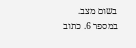בשום מצב.
במספר 6. כתוב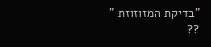"בדיקת המזוזוזת "
??